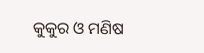କୁକୁର ଓ ମଣିଷ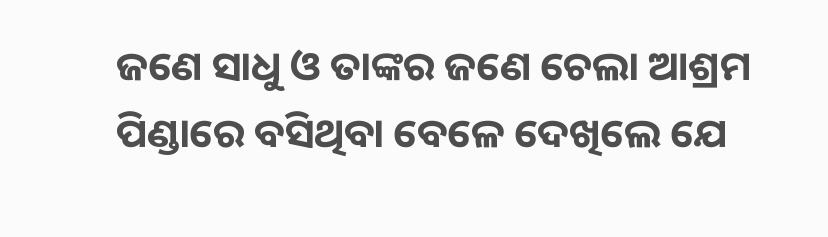ଜଣେ ସାଧୁ ଓ ତାଙ୍କର ଜଣେ ଚେଲା ଆଶ୍ରମ ପିଣ୍ଡାରେ ବସିଥିବା ବେଳେ ଦେଖିଲେ ଯେ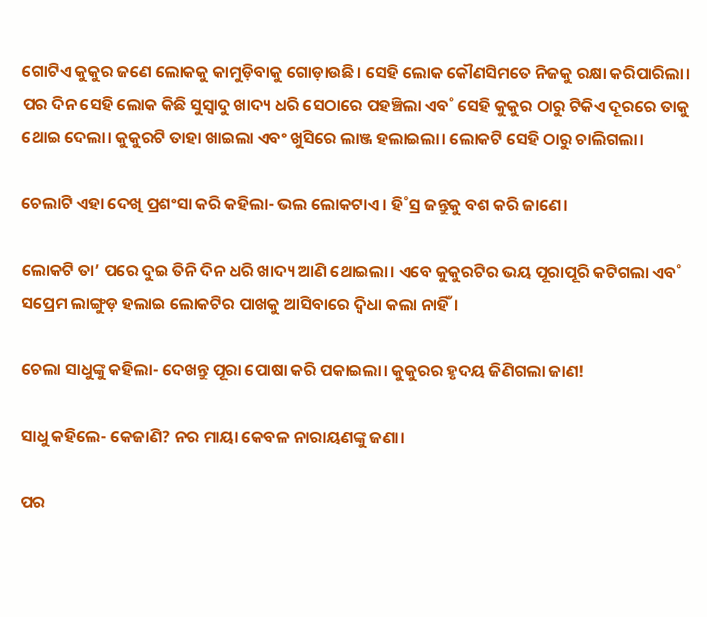ଗୋଟିଏ କୁକୁର ଜଣେ ଲୋକକୁ କାମୁଡ଼ିବାକୁ ଗୋଡ଼ାଉଛି। ସେହି ଲୋକ କୌଣସିମତେ ନିଜକୁ ରକ୍ଷା କରିପାରିଲା। ପର ଦିନ ସେହି ଲୋକ କିଛି ସୁସ୍ବାଦୁ ଖାଦ୍ୟ ଧରି ସେଠାରେ ପହଞ୍ଚିଲା ଏବ˚ ସେହି କୁକୁର ଠାରୁ ଟିକିଏ ଦୂରରେ ତାକୁ ଥୋଇ ଦେଲା। କୁକୁରଟି ତାହା ଖାଇଲା ଏବଂ ଖୁସିରେ ଲାଞ୍ଜ ହଲାଇଲା। ଲୋକଟି ସେହି ଠାରୁ ଚାଲିଗଲା।

ଚେଲାଟି ଏହା ଦେଖି ପ୍ରଶଂସା କରି କହିଲା- ଭଲ ଲୋକଟାଏ। ହି˚ସ୍ର ଜନ୍ତୁକୁ ବଶ କରି ଜାଣେ।

ଲୋକଟି ତା’ ପରେ ଦୁଇ ତିନି ଦିନ ଧରି ଖାଦ୍ୟ ଆଣି ଥୋଇଲା। ଏବେ କୁକୁରଟିର ଭୟ ପୂରାପୂରି କଟିଗଲା ଏବ˚ ସପ୍ରେମ ଲାଙ୍ଗୁଡ଼ ହଲାଇ ଲୋକଟିର ପାଖକୁ ଆସିବାରେ ଦ୍ବିଧା କଲା ନାହିଁ।

ଚେଲା ସାଧୁଙ୍କୁ କହିଲା- ଦେଖନ୍ତୁ ପୂରା ପୋଷା କରି ପକାଇଲା। କୁକୁରର ହୃଦୟ ଜିଣିଗଲା ଜାଣ!

ସାଧୁ କହିଲେ- କେଜାଣି? ନର ମାୟା କେବଳ ନାରାୟଣଙ୍କୁ ଜଣା।

ପର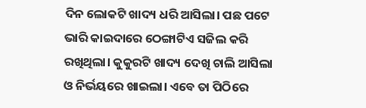ଦିନ ଲୋକଟି ଖାଦ୍ୟ ଧରି ଆସିଲା। ପଛ ପଟେ ଭାରି କାଇଦାରେ ଠେଙ୍ଗାଟିଏ ସଜିଲ କରି ରଖିଥିଲା। କୁକୁରଟି ଖାଦ୍ୟ ଦେଖି ଚାଲି ଆସିଲା ଓ ନିର୍ଭୟରେ ଖାଇଲା। ଏବେ ତା ପିଠିରେ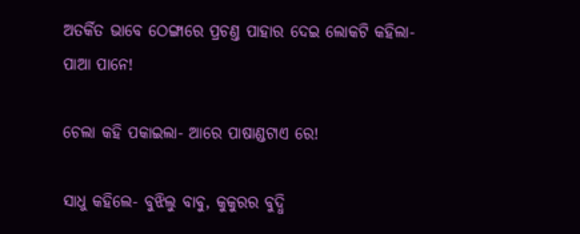ଅତର୍କିତ ଭାବେ ଠେଙ୍ଗାରେ ପ୍ରଚଣ୍ତ ପାହାର ଦେଇ ଲୋକଟି କହିଲା- ପାଆ ପାନେ!

ଚେଲା କହି ପକାଇଲା- ଆରେ ପାଷାଣ୍ଡଟାଏ ରେ!

ସାଧୁ କହିଲେ- ବୁଝିଲୁ ବାବୁ, କୁକୁରର ବୁଦ୍ଧି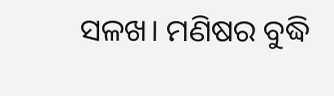ସଳଖ। ମଣିଷର ବୁଦ୍ଧି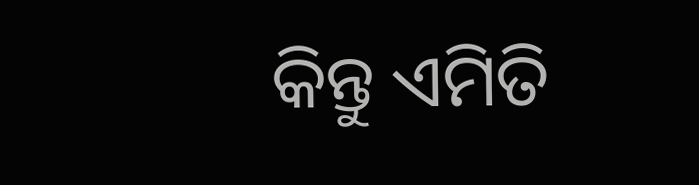କିନ୍ତୁ ଏମିତି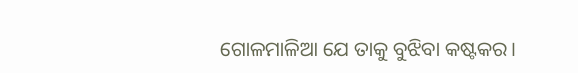ଗୋଳମାଳିଆ ଯେ ତାକୁ ବୁଝିବା କଷ୍ଟକର।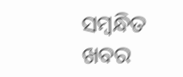ସମ୍ବନ୍ଧିତ ଖବର